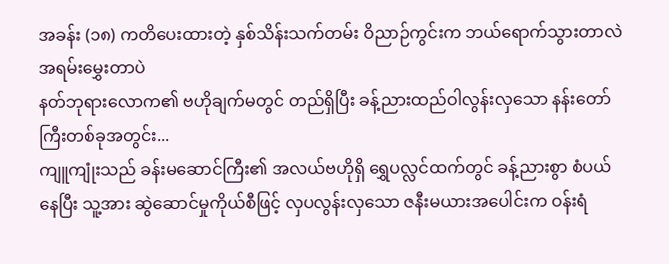အခန်း (၁၈) ကတိပေးထားတဲ့ နှစ်သိန်းသက်တမ်း ဝိညာဉ်ကွင်းက ဘယ်ရောက်သွားတာလဲ အရမ်းမွှေးတာပဲ
နတ်ဘုရားလောက၏ ဗဟိုချက်မတွင် တည်ရှိပြီး ခန့်ညားထည်ဝါလွန်းလှသော နန်းတော်ကြီးတစ်ခုအတွင်း...
ကျူကျုံးသည် ခန်းမဆောင်ကြီး၏ အလယ်ဗဟိုရှိ ရွှေပလ္လင်ထက်တွင် ခန့်ညားစွာ စံပယ်နေပြီး သူ့အား ဆွဲဆောင်မှုကိုယ်စီဖြင့် လှပလွန်းလှသော ဇနီးမယားအပေါင်းက ဝန်းရံ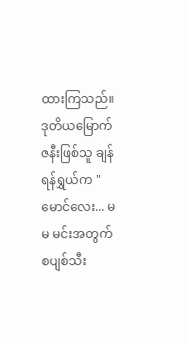ထားကြသည်။
ဒုတိယမြောက်ဇနီးဖြစ်သူ ချန်ရန်ရွှယ်က "မောင်လေး... မမ မင်းအတွက် စပျစ်သီး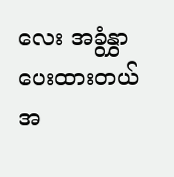လေး အခွံနွှာပေးထားတယ် အ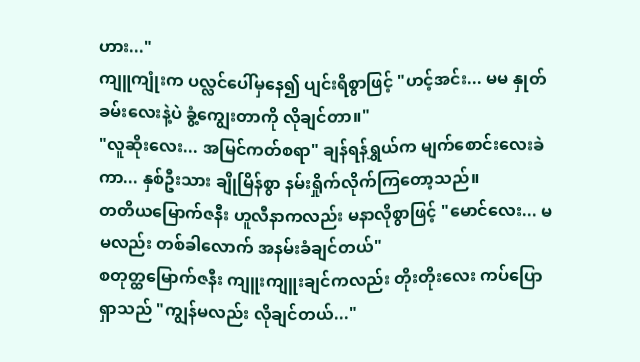ဟား..."
ကျူကျုံးက ပလ္လင်ပေါ်မှနေ၍ ပျင်းရိစွာဖြင့် "ဟင့်အင်း... မမ နှုတ်ခမ်းလေးနဲ့ပဲ ခွံ့ကျွေးတာကို လိုချင်တာ။"
"လူဆိုးလေး... အမြင်ကတ်စရာ" ချန်ရန်ရွှယ်က မျက်စောင်းလေးခဲကာ... နှစ်ဦးသား ချိုမြိန်စွာ နမ်းရှိုက်လိုက်ကြတော့သည်။
တတိယမြောက်ဇနီး ဟူလီနာကလည်း မနာလိုစွာဖြင့် "မောင်လေး... မမလည်း တစ်ခါလောက် အနမ်းခံချင်တယ်"
စတုတ္ထမြောက်ဇနီး ကျူးကျူးချင်ကလည်း တိုးတိုးလေး ကပ်ပြောရှာသည် "ကျွန်မလည်း လိုချင်တယ်..."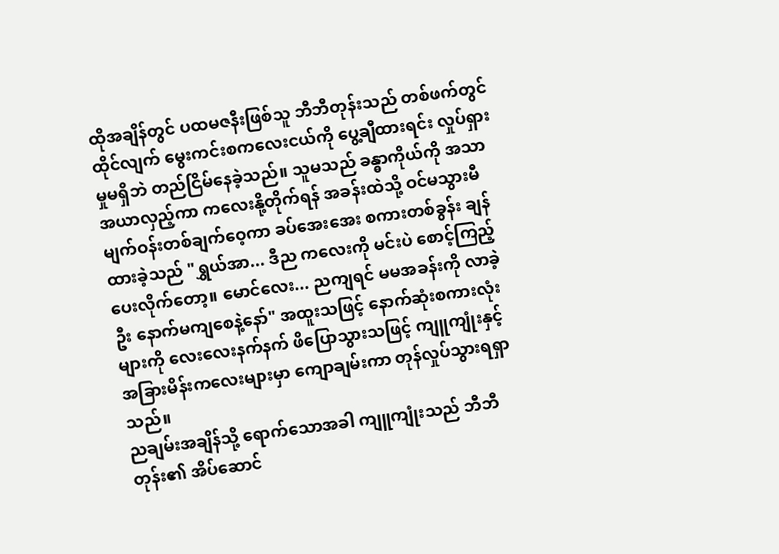ထိုအချိန်တွင် ပထမဇနီးဖြစ်သူ ဘီဘီတုန်းသည် တစ်ဖက်တွင် ထိုင်လျက် မွေးကင်းစကလေးငယ်ကို ပွေ့ချီထားရင်း လှုပ်ရှားမှုမရှိဘဲ တည်ငြိမ်နေခဲ့သည်။ သူမသည် ခန္ဓာကိုယ်ကို အသာအယာလှည့်ကာ ကလေးနို့တိုက်ရန် အခန်းထဲသို့ ဝင်မသွားမီ မျက်ဝန်းတစ်ချက်ဝေ့ကာ ခပ်အေးအေး စကားတစ်ခွန်း ချန်ထားခဲ့သည် "ရွှယ်အာ... ဒီည ကလေးကို မင်းပဲ စောင့်ကြည့်ပေးလိုက်တော့။ မောင်လေး... ညကျရင် မမအခန်းကို လာခဲ့ဦး နောက်မကျစေနဲ့နော်" အထူးသဖြင့် နောက်ဆုံးစကားလုံးများကို လေးလေးနက်နက် ဖိပြောသွားသဖြင့် ကျူကျုံးနှင့် အခြားမိန်းကလေးများမှာ ကျောချမ်းကာ တုန်လှုပ်သွားရရှာသည်။
ညချမ်းအချိန်သို့ ရောက်သောအခါ ကျူကျုံးသည် ဘီဘီတုန်း၏ အိပ်ဆောင်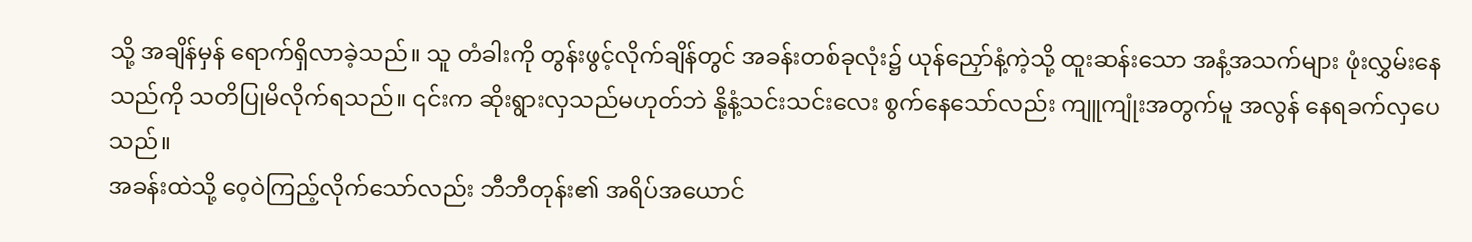သို့ အချိန်မှန် ရောက်ရှိလာခဲ့သည်။ သူ တံခါးကို တွန်းဖွင့်လိုက်ချိန်တွင် အခန်းတစ်ခုလုံး၌ ယုန်ညှော်နံ့ကဲ့သို့ ထူးဆန်းသော အနံ့အသက်များ ဖုံးလွှမ်းနေသည်ကို သတိပြုမိလိုက်ရသည်။ ၎င်းက ဆိုးရွားလှသည်မဟုတ်ဘဲ နို့နံ့သင်းသင်းလေး စွက်နေသော်လည်း ကျူကျုံးအတွက်မူ အလွန် နေရခက်လှပေသည်။
အခန်းထဲသို့ ဝေ့ဝဲကြည့်လိုက်သော်လည်း ဘီဘီတုန်း၏ အရိပ်အယောင်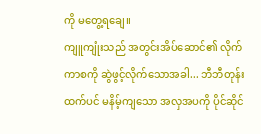ကို မတွေ့ရချေ။
ကျူကျုံးသည် အတွင်းအိပ်ဆောင်၏ လိုက်ကာစကို ဆွဲဖွင့်လိုက်သောအခါ... ဘီဘီတုန်းထက်ပင် မနိမ့်ကျသော အလှအပကို ပိုင်ဆိုင်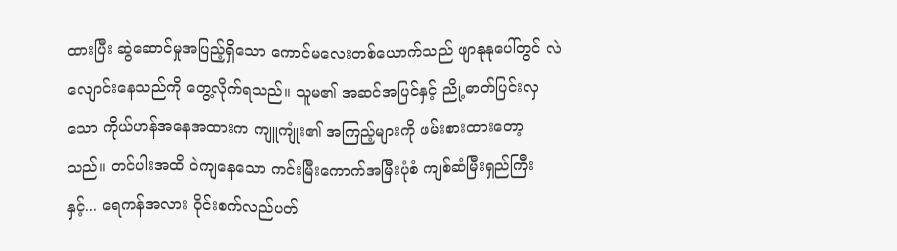ထားပြီး ဆွဲဆောင်မှုအပြည့်ရှိသော ကောင်မလေးတစ်ယောက်သည် ဖျာနုနုပေါ်တွင် လဲလျောင်းနေသည်ကို တွေ့လိုက်ရသည်။ သူမ၏ အဆင်အပြင်နှင့် ညို့ဓာတ်ပြင်းလှသော ကိုယ်ဟန်အနေအထားက ကျူကျုံး၏ အကြည့်များကို ဖမ်းစားထားတော့သည်။ တင်ပါးအထိ ဝဲကျနေသော ကင်းမြီးကောက်အမြီးပုံစံ ကျစ်ဆံမြီးရှည်ကြီးနှင့်... ရေကန်အလား ဝိုင်းစက်လည်ပတ်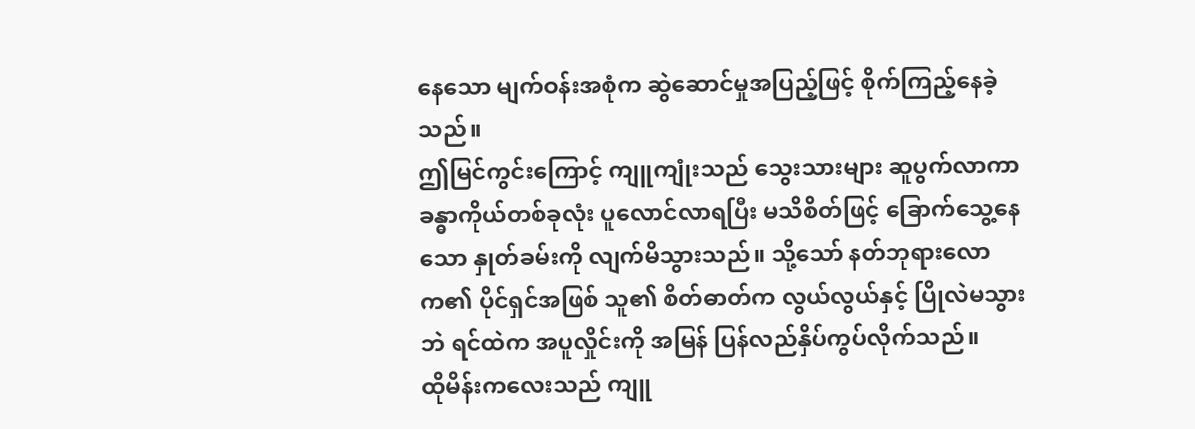နေသော မျက်ဝန်းအစုံက ဆွဲဆောင်မှုအပြည့်ဖြင့် စိုက်ကြည့်နေခဲ့သည်။
ဤမြင်ကွင်းကြောင့် ကျူကျုံးသည် သွေးသားများ ဆူပွက်လာကာ ခန္ဓာကိုယ်တစ်ခုလုံး ပူလောင်လာရပြီး မသိစိတ်ဖြင့် ခြောက်သွေ့နေသော နှုတ်ခမ်းကို လျက်မိသွားသည်။ သို့သော် နတ်ဘုရားလောက၏ ပိုင်ရှင်အဖြစ် သူ၏ စိတ်ဓာတ်က လွယ်လွယ်နှင့် ပြိုလဲမသွားဘဲ ရင်ထဲက အပူလှိုင်းကို အမြန် ပြန်လည်နှိပ်ကွပ်လိုက်သည်။
ထိုမိန်းကလေးသည် ကျူ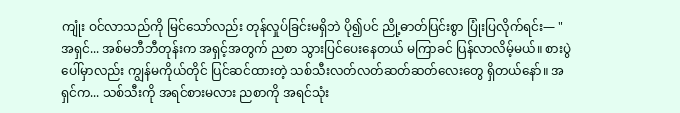ကျုံး ဝင်လာသည်ကို မြင်သော်လည်း တုန်လှုပ်ခြင်းမရှိဘဲ ပို၍ပင် ညို့ဓာတ်ပြင်းစွာ ပြုံးပြလိုက်ရင်း— "အရှင်... အစ်မဘီဘီတုန်းက အရှင့်အတွက် ညစာ သွားပြင်ပေးနေတယ် မကြာခင် ပြန်လာလိမ့်မယ်။ စားပွဲပေါ်မှာလည်း ကျွန်မကိုယ်တိုင် ပြင်ဆင်ထားတဲ့ သစ်သီးလတ်လတ်ဆတ်ဆတ်လေးတွေ ရှိတယ်နော်။ အရှင်က... သစ်သီးကို အရင်စားမလား ညစာကို အရင်သုံး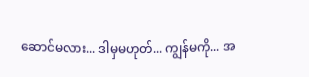ဆောင်မလား... ဒါမှမဟုတ်... ကျွန်မကို... အ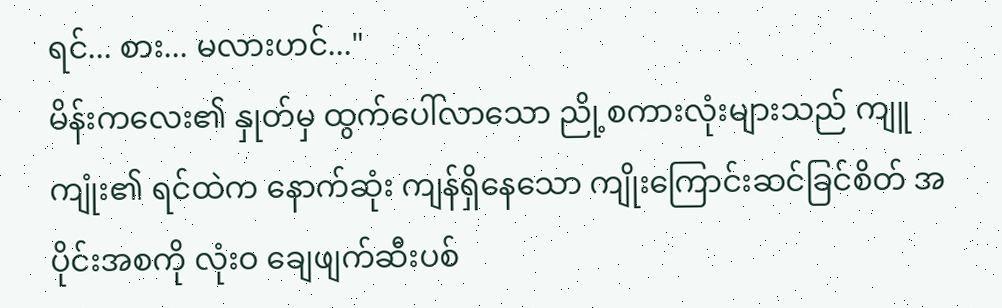ရင်... စား... မလားဟင်..."
မိန်းကလေး၏ နှုတ်မှ ထွက်ပေါ်လာသော ညို့စကားလုံးများသည် ကျူကျုံး၏ ရင်ထဲက နောက်ဆုံး ကျန်ရှိနေသော ကျိုးကြောင်းဆင်ခြင်စိတ် အပိုင်းအစကို လုံးဝ ချေဖျက်ဆီးပစ်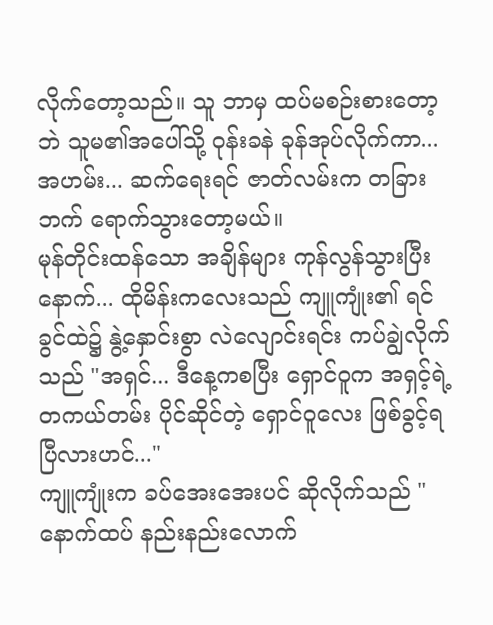လိုက်တော့သည်။ သူ ဘာမှ ထပ်မစဉ်းစားတော့ဘဲ သူမ၏အပေါ်သို့ ဝုန်းခနဲ ခုန်အုပ်လိုက်ကာ... အဟမ်း... ဆက်ရေးရင် ဇာတ်လမ်းက တခြားဘက် ရောက်သွားတော့မယ်။
မုန်တိုင်းထန်သော အချိန်များ ကုန်လွန်သွားပြီးနောက်... ထိုမိန်းကလေးသည် ကျူကျုံး၏ ရင်ခွင်ထဲ၌ နွဲ့နှောင်းစွာ လဲလျောင်းရင်း ကပ်ချွဲလိုက်သည် "အရှင်... ဒီနေ့ကစပြီး ရှောင်ဝူက အရှင့်ရဲ့ တကယ်တမ်း ပိုင်ဆိုင်တဲ့ ရှောင်ဝူလေး ဖြစ်ခွင့်ရပြီလားဟင်..."
ကျူကျုံးက ခပ်အေးအေးပင် ဆိုလိုက်သည် "နောက်ထပ် နည်းနည်းလောက်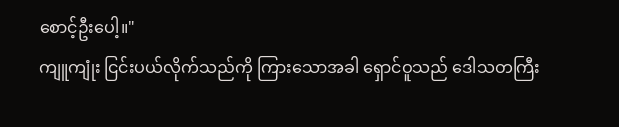စောင့်ဦးပေါ့။"
ကျူကျုံး ငြင်းပယ်လိုက်သည်ကို ကြားသောအခါ ရှောင်ဝူသည် ဒေါသတကြီး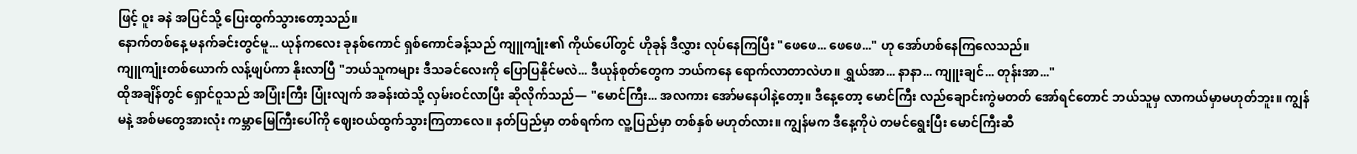ဖြင့် ဝူး ခနဲ အပြင်သို့ ပြေးထွက်သွားတော့သည်။
နောက်တစ်နေ့ မနက်ခင်းတွင်မူ... ယုန်ကလေး ခုနစ်ကောင် ရှစ်ကောင်ခန့်သည် ကျူကျုံး၏ ကိုယ်ပေါ်တွင် ဟိုခုန် ဒီလွှား လုပ်နေကြပြီး "ဖေဖေ... ဖေဖေ..." ဟု အော်ဟစ်နေကြလေသည်။
ကျူကျုံးတစ်ယောက် လန့်ဖျပ်ကာ နိုးလာပြီ "ဘယ်သူကများ ဒီသခင်လေးကို ပြောပြနိုင်မလဲ... ဒီယုန်စုတ်တွေက ဘယ်ကနေ ရောက်လာတာလဲဟ။ ရွှယ်အာ... နာနာ... ကျူးချင်... တုန်းအာ..."
ထိုအချိန်တွင် ရှောင်ဝူသည် အပြုံးကြီး ပြုံးလျက် အခန်းထဲသို့ လှမ်းဝင်လာပြီး ဆိုလိုက်သည်— "မောင်ကြီး... အလကား အော်မနေပါနဲ့တော့။ ဒီနေ့တော့ မောင်ကြီး လည်ချောင်းကွဲမတတ် အော်ရင်တောင် ဘယ်သူမှ လာကယ်မှာမဟုတ်ဘူး။ ကျွန်မနဲ့ အစ်မတွေအားလုံး ကမ္ဘာမြေကြီးပေါ်ကို ဈေးဝယ်ထွက်သွားကြတာလေ။ နတ်ပြည်မှာ တစ်ရက်က လူ့ပြည်မှာ တစ်နှစ် မဟုတ်လား။ ကျွန်မက ဒီနေ့ကိုပဲ တမင်ရွေးပြီး မောင်ကြီးဆီ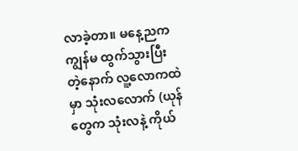လာခဲ့တာ။ မနေ့ညက ကျွန်မ ထွက်သွားပြီးတဲ့နောက် လူ့လောကထဲမှာ သုံးလလောက် (ယုန်တွေက သုံးလနဲ့ ကိုယ်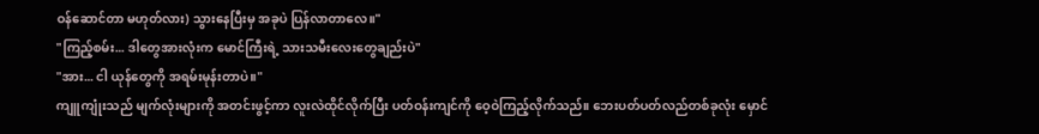ဝန်ဆောင်တာ မဟုတ်လား) သွားနေပြီးမှ အခုပဲ ပြန်လာတာလေ။"
"ကြည့်စမ်း... ဒါတွေအားလုံးက မောင်ကြီးရဲ့ သားသမီးလေးတွေချည်းပဲ"
"အား... ငါ ယုန်တွေကို အရမ်းမုန်းတာပဲ။"
ကျူကျုံးသည် မျက်လုံးများကို အတင်းဖွင့်ကာ လူးလဲထိုင်လိုက်ပြီး ပတ်ဝန်းကျင်ကို ဝေ့ဝဲကြည့်လိုက်သည်။ ဘေးပတ်ပတ်လည်တစ်ခုလုံး မှောင်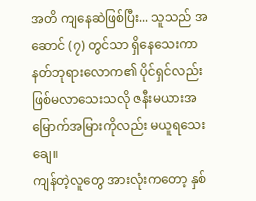အတိ ကျနေဆဲဖြစ်ပြီး... သူသည် အဆောင် (၇) တွင်သာ ရှိနေသေးကာ နတ်ဘုရားလောက၏ ပိုင်ရှင်လည်း ဖြစ်မလာသေးသလို ဇနီးမယားအမြောက်အမြားကိုလည်း မယူရသေးချေ။
ကျန်တဲ့လူတွေ အားလုံးကတော့ နှစ်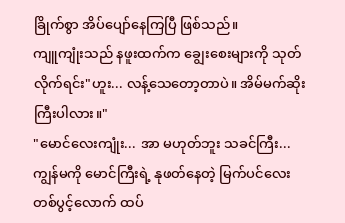ခြိုက်စွာ အိပ်ပျော်နေကြပြီ ဖြစ်သည်။
ကျူကျုံးသည် နဖူးထက်က ချွေးစေးများကို သုတ်လိုက်ရင်း"ဟူး... လန့်သေတော့တာပဲ။ အိမ်မက်ဆိုးကြီးပါလား။"
"မောင်လေးကျုံး... အာ မဟုတ်ဘူး သခင်ကြီး... ကျွန်မကို မောင်ကြီးရဲ့ နုဖတ်နေတဲ့ မြက်ပင်လေးတစ်ပွင့်လောက် ထပ်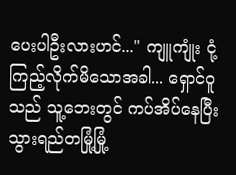ပေးပါဦးလားဟင်..." ကျူကျုံး ငုံ့ကြည့်လိုက်မိသောအခါ... ရှောင်ဝူသည် သူ့ဘေးတွင် ကပ်အိပ်နေပြီး သွားရည်တမြုံ့မြုံ့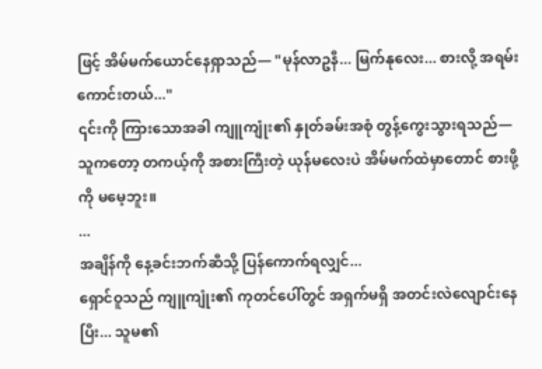ဖြင့် အိမ်မက်ယောင်နေရှာသည်— "မုန်လာဥနီ... မြက်နုလေး... စားလို့ အရမ်းကောင်းတယ်..."
၎င်းကို ကြားသောအခါ ကျူကျုံး၏ နှုတ်ခမ်းအစုံ တွန့်ကွေးသွားရသည်— သူကတော့ တကယ့်ကို အစားကြီးတဲ့ ယုန်မလေးပဲ အိမ်မက်ထဲမှာတောင် စားဖို့ကို မမေ့ဘူး။
...
အချိန်ကို နေ့ခင်းဘက်ဆီသို့ ပြန်ကောက်ရလျှင်...
ရှောင်ဝူသည် ကျူကျုံး၏ ကုတင်ပေါ်တွင် အရှက်မရှိ အတင်းလဲလျောင်းနေပြီး... သူမ၏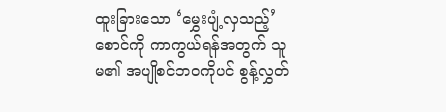ထူးခြားသော ‘မွှေးပျံ့လှသည့်’ စောင်ကို ကာကွယ်ရန်အတွက် သူမ၏ အပျိုစင်ဘဝကိုပင် စွန့်လွှတ်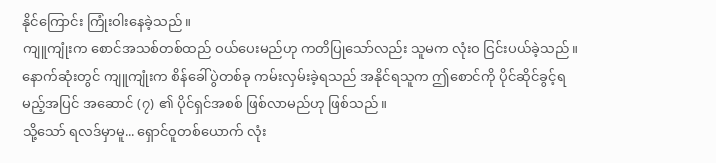နိုင်ကြောင်း ကြုံးဝါးနေခဲ့သည်။
ကျူကျုံးက စောင်အသစ်တစ်ထည် ဝယ်ပေးမည်ဟု ကတိပြုသော်လည်း သူမက လုံးဝ ငြင်းပယ်ခဲ့သည်။ နောက်ဆုံးတွင် ကျူကျုံးက စိန်ခေါ်ပွဲတစ်ခု ကမ်းလှမ်းခဲ့ရသည် အနိုင်ရသူက ဤစောင်ကို ပိုင်ဆိုင်ခွင့်ရမည့်အပြင် အဆောင် (၇) ၏ ပိုင်ရှင်အစစ် ဖြစ်လာမည်ဟု ဖြစ်သည်။
သို့သော် ရလဒ်မှာမူ... ရှောင်ဝူတစ်ယောက် လုံး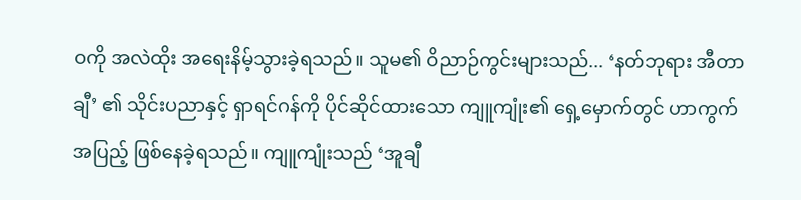ဝကို အလဲထိုး အရေးနိမ့်သွားခဲ့ရသည်။ သူမ၏ ဝိညာဉ်ကွင်းများသည်... ‘နတ်ဘုရား အီတာချီ’ ၏ သိုင်းပညာနှင့် ရှာရင်ဂန်ကို ပိုင်ဆိုင်ထားသော ကျူကျုံး၏ ရှေ့မှောက်တွင် ဟာကွက်အပြည့် ဖြစ်နေခဲ့ရသည်။ ကျူကျုံးသည် ‘အူချီ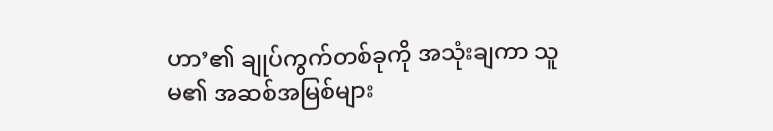ဟာ’၏ ချုပ်ကွက်တစ်ခုကို အသုံးချကာ သူမ၏ အဆစ်အမြစ်များ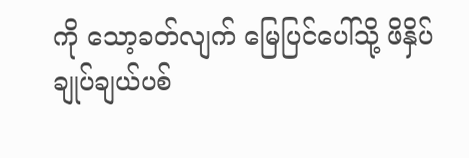ကို သော့ခတ်လျက် မြေပြင်ပေါ်သို့ ဖိနှိပ် ချုပ်ချယ်ပစ်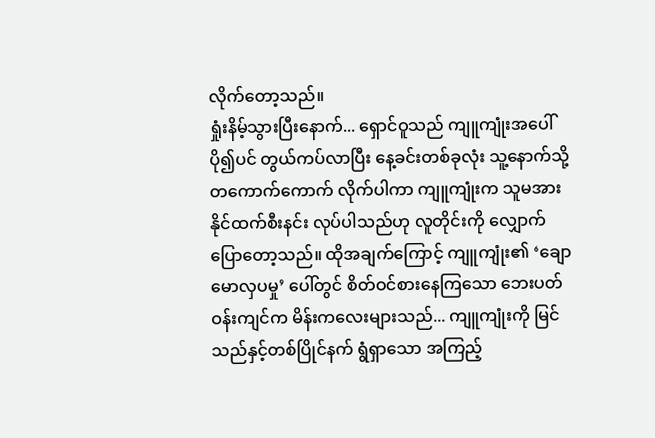လိုက်တော့သည်။
ရှုံးနိမ့်သွားပြီးနောက်... ရှောင်ဝူသည် ကျူကျုံးအပေါ် ပို၍ပင် တွယ်ကပ်လာပြီး နေ့ခင်းတစ်ခုလုံး သူ့နောက်သို့ တကောက်ကောက် လိုက်ပါကာ ကျူကျုံးက သူမအား နိုင်ထက်စီးနင်း လုပ်ပါသည်ဟု လူတိုင်းကို လျှောက်ပြောတော့သည်။ ထိုအချက်ကြောင့် ကျူကျုံး၏ ‘ချောမောလှပမှု’ ပေါ်တွင် စိတ်ဝင်စားနေကြသော ဘေးပတ်ဝန်းကျင်က မိန်းကလေးများသည်... ကျူကျုံးကို မြင်သည်နှင့်တစ်ပြိုင်နက် ရွံရှာသော အကြည့်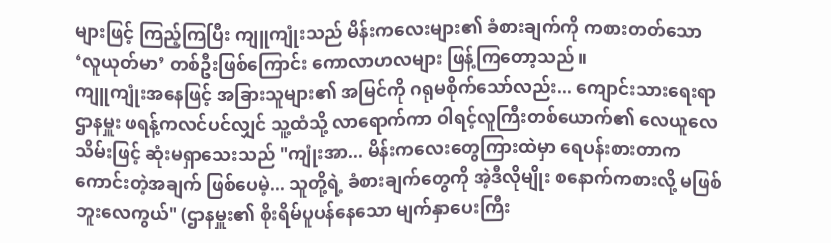များဖြင့် ကြည့်ကြပြီး ကျူကျုံးသည် မိန်းကလေးများ၏ ခံစားချက်ကို ကစားတတ်သော ‘လူယုတ်မာ’ တစ်ဦးဖြစ်ကြောင်း ကောလာဟလများ ဖြန့်ကြတော့သည်။
ကျူကျုံးအနေဖြင့် အခြားသူများ၏ အမြင်ကို ဂရုမစိုက်သော်လည်း... ကျောင်းသားရေးရာဌာနမှူး ဖရန့်ကလင်ပင်လျှင် သူ့ထံသို့ လာရောက်ကာ ဝါရင့်လူကြီးတစ်ယောက်၏ လေယူလေသိမ်းဖြင့် ဆုံးမရှာသေးသည် "ကျုံးအာ... မိန်းကလေးတွေကြားထဲမှာ ရေပန်းစားတာက ကောင်းတဲ့အချက် ဖြစ်ပေမဲ့... သူတို့ရဲ့ ခံစားချက်တွေကို အဲ့ဒီလိုမျိုး စနောက်ကစားလို့ မဖြစ်ဘူးလေကွယ်" (ဌာနမှူး၏ စိုးရိမ်ပူပန်နေသော မျက်နှာပေးကြီး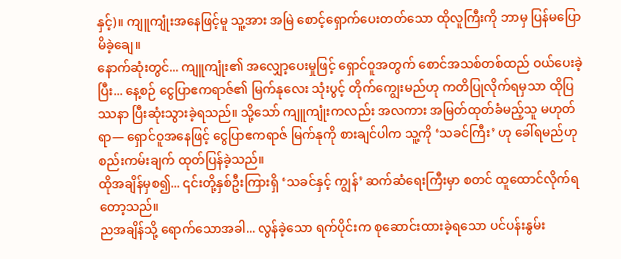နှင့်)။ ကျူကျုံးအနေဖြင့်မူ သူ့အား အမြဲ စောင့်ရှောက်ပေးတတ်သော ထိုလူကြီးကို ဘာမှ ပြန်မပြောမိခဲ့ချေ။
နောက်ဆုံးတွင်... ကျူကျုံး၏ အလျှော့ပေးမှုဖြင့် ရှောင်ဝူအတွက် စောင်အသစ်တစ်ထည် ဝယ်ပေးခဲ့ပြီး... နေ့စဉ် ငွေပြာဧကရာဇ်၏ မြက်နုလေး သုံးပွင့် တိုက်ကျွေးမည်ဟု ကတိပြုလိုက်ရမှသာ ထိုပြဿနာ ပြီးဆုံးသွားခဲ့ရသည်။ သို့သော် ကျူကျုံးကလည်း အလကား အမြတ်ထုတ်ခံမည့်သူ မဟုတ်ရာ— ရှောင်ဝူအနေဖြင့် ငွေပြာဧကရာဇ် မြက်နုကို စားချင်ပါက သူ့ကို ‘သခင်ကြီး’ ဟု ခေါ်ရမည်ဟု စည်းကမ်းချက် ထုတ်ပြန်ခဲ့သည်။
ထိုအချိန်မှစ၍... ၎င်းတို့နှစ်ဦးကြားရှိ ‘သခင်နှင့် ကျွန်’ ဆက်ဆံရေးကြီးမှာ စတင် ထူထောင်လိုက်ရတော့သည်။
ညအချိန်သို့ ရောက်သောအခါ... လွန်ခဲ့သော ရက်ပိုင်းက စုဆောင်းထားခဲ့ရသော ပင်ပန်းနွမ်း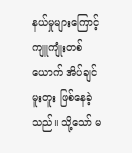နယ်မှုများကြောင့် ကျူကျုံးတစ်ယောက် အိပ်ချင်မူးတူး ဖြစ်နေခဲ့သည်။ သို့သော် မ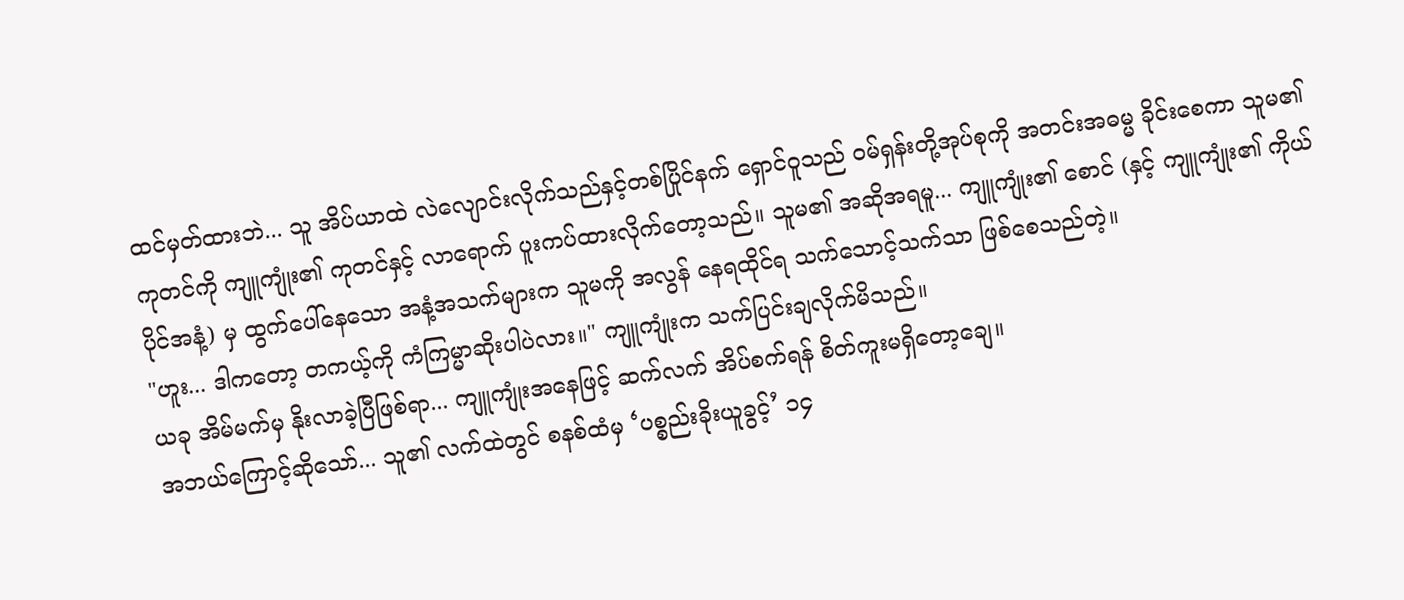ထင်မှတ်ထားဘဲ... သူ အိပ်ယာထဲ လဲလျောင်းလိုက်သည်နှင့်တစ်ပြိုင်နက် ရှောင်ဝူသည် ဝမ်ရှန်းတို့အုပ်စုကို အတင်းအဓမ္မ ခိုင်းစေကာ သူမ၏ ကုတင်ကို ကျူကျုံး၏ ကုတင်နှင့် လာရောက် ပူးကပ်ထားလိုက်တော့သည်။ သူမ၏ အဆိုအရမူ... ကျူကျုံး၏ စောင် (နှင့် ကျူကျုံး၏ ကိုယ်ပိုင်အနံ့) မှ ထွက်ပေါ်နေသော အနံ့အသက်များက သူမကို အလွန် နေရထိုင်ရ သက်သောင့်သက်သာ ဖြစ်စေသည်တဲ့။
"ဟူး... ဒါကတော့ တကယ့်ကို ကံကြမ္မာဆိုးပါပဲလား။" ကျူကျုံးက သက်ပြင်းချလိုက်မိသည်။
ယခု အိမ်မက်မှ နိုးလာခဲ့ပြီဖြစ်ရာ... ကျူကျုံးအနေဖြင့် ဆက်လက် အိပ်စက်ရန် စိတ်ကူးမရှိတော့ချေ။
အဘယ်ကြောင့်ဆိုသော်... သူ၏ လက်ထဲတွင် စနစ်ထံမှ ‘ပစ္စည်းခိုးယူခွင့်’ ၁၄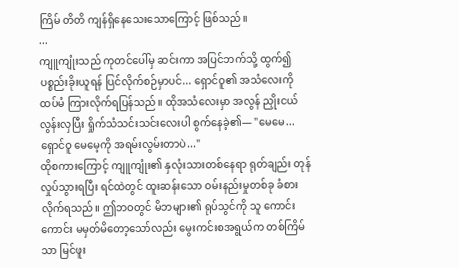ကြိမ် တိတိ ကျန်ရှိနေသေးသောကြောင့် ဖြစ်သည်။
...
ကျူကျုံးသည် ကုတင်ပေါ်မှ ဆင်းကာ အပြင်ဘက်သို့ ထွက်၍ ပစ္စည်းခိုးယူရန် ပြင်လိုက်စဉ်မှာပင်... ရှောင်ဝူ၏ အသံလေးကို ထပ်မံ ကြားလိုက်ရပြန်သည်။ ထိုအသံလေးမှာ အလွန် ညှိုးငယ်လွန်းလှပြီး ရှိုက်သံသင်းသင်းလေးပါ စွက်နေခဲ့၏— "မေမေ... ရှောင်ဝူ မေမေ့ကို အရမ်းလွမ်းတာပဲ..."
ထိုစကားကြောင့် ကျူကျုံး၏ နှလုံးသားတစ်နေရာ ရုတ်ချည်း တုန်လှုပ်သွားရပြီး ရင်ထဲတွင် ထူးဆန်းသော ဝမ်းနည်းမှုတစ်ခု ခံစားလိုက်ရသည်။ ဤဘဝတွင် မိဘများ၏ ရုပ်သွင်ကို သူ ကောင်းကောင်း မမှတ်မိတော့သော်လည်း မွေးကင်းစအရွယ်က တစ်ကြိမ်သာ မြင်ဖူး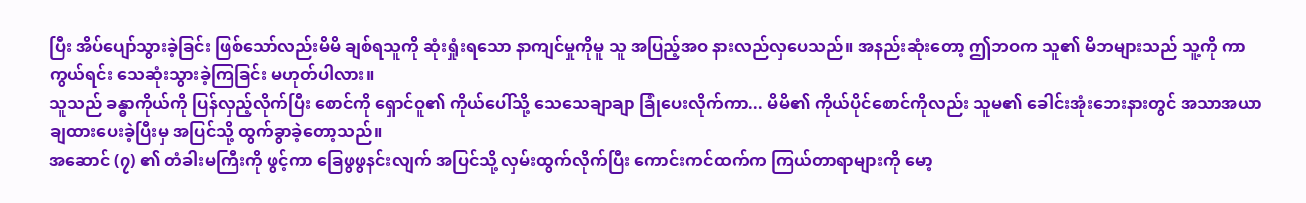ပြီး အိပ်ပျော်သွားခဲ့ခြင်း ဖြစ်သော်လည်းမိမိ ချစ်ရသူကို ဆုံးရှုံးရသော နာကျင်မှုကိုမူ သူ အပြည့်အဝ နားလည်လှပေသည်။ အနည်းဆုံးတော့ ဤဘဝက သူ၏ မိဘများသည် သူ့ကို ကာကွယ်ရင်း သေဆုံးသွားခဲ့ကြခြင်း မဟုတ်ပါလား။
သူသည် ခန္ဓာကိုယ်ကို ပြန်လှည့်လိုက်ပြီး စောင်ကို ရှောင်ဝူ၏ ကိုယ်ပေါ်သို့ သေသေချာချာ ခြုံပေးလိုက်ကာ... မိမိ၏ ကိုယ်ပိုင်စောင်ကိုလည်း သူမ၏ ခေါင်းအုံးဘေးနားတွင် အသာအယာ ချထားပေးခဲ့ပြီးမှ အပြင်သို့ ထွက်ခွာခဲ့တော့သည်။
အဆောင် (၇) ၏ တံခါးမကြီးကို ဖွင့်ကာ ခြေဖွဖွနင်းလျက် အပြင်သို့ လှမ်းထွက်လိုက်ပြီး ကောင်းကင်ထက်က ကြယ်တာရာများကို မော့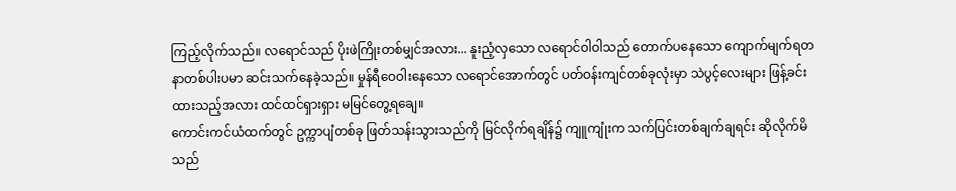ကြည့်လိုက်သည်။ လရောင်သည် ပိုးဖဲကြိုးတစ်မျှင်အလား... နူးညံ့လှသော လရောင်ဝါဝါသည် တောက်ပနေသော ကျောက်မျက်ရတနာတစ်ပါးပမာ ဆင်းသက်နေခဲ့သည်။ မှုန်ရီဝေဝါးနေသော လရောင်အောက်တွင် ပတ်ဝန်းကျင်တစ်ခုလုံးမှာ သဲပွင့်လေးများ ဖြန့်ခင်းထားသည့်အလား ထင်ထင်ရှားရှား မမြင်တွေ့ရချေ။
ကောင်းကင်ယံထက်တွင် ဥက္ကာပျံတစ်ခု ဖြတ်သန်းသွားသည်ကို မြင်လိုက်ရချိန်၌ ကျူကျုံးက သက်ပြင်းတစ်ချက်ချရင်း ဆိုလိုက်မိသည်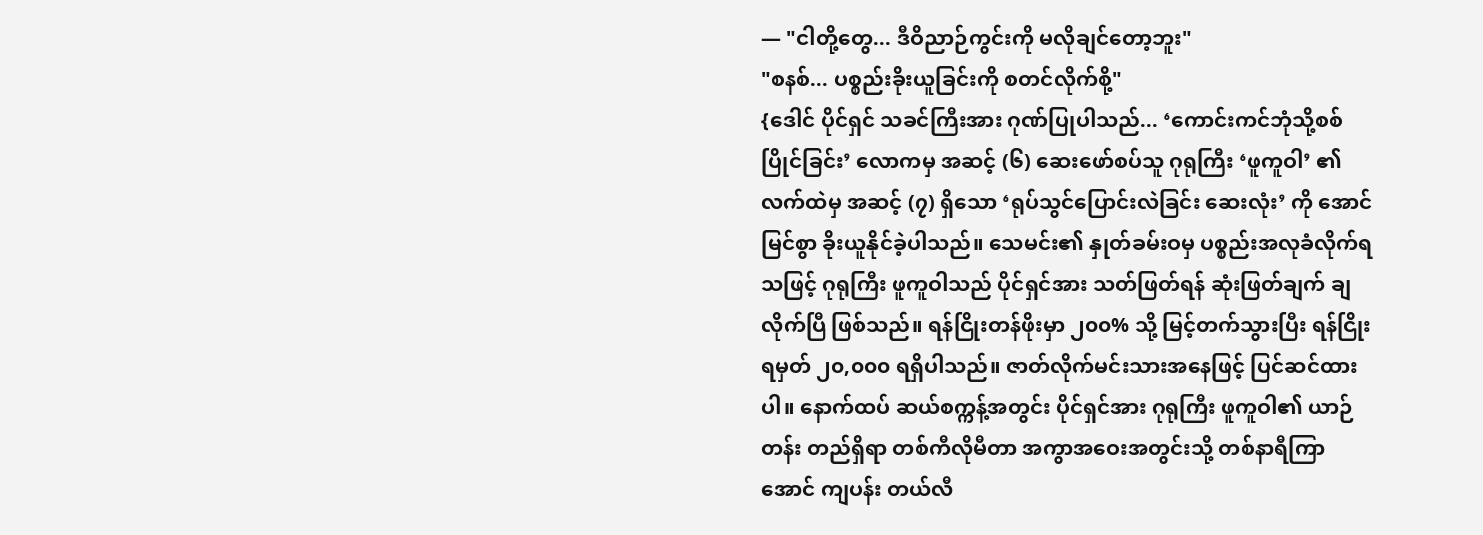— "ငါတို့တွေ... ဒီဝိညာဉ်ကွင်းကို မလိုချင်တော့ဘူး"
"စနစ်... ပစ္စည်းခိုးယူခြင်းကို စတင်လိုက်စို့"
{ဒေါင် ပိုင်ရှင် သခင်ကြီးအား ဂုဏ်ပြုပါသည်... ‘ကောင်းကင်ဘုံသို့စစ်ပြိုင်ခြင်း’ လောကမှ အဆင့် (၆) ဆေးဖော်စပ်သူ ဂုရုကြီး ‘ဖူကူဝါ’ ၏ လက်ထဲမှ အဆင့် (၇) ရှိသော ‘ရုပ်သွင်ပြောင်းလဲခြင်း ဆေးလုံး’ ကို အောင်မြင်စွာ ခိုးယူနိုင်ခဲ့ပါသည်။ သေမင်း၏ နှုတ်ခမ်းဝမှ ပစ္စည်းအလုခံလိုက်ရသဖြင့် ဂုရုကြီး ဖူကူဝါသည် ပိုင်ရှင်အား သတ်ဖြတ်ရန် ဆုံးဖြတ်ချက် ချလိုက်ပြီ ဖြစ်သည်။ ရန်ငြိုးတန်ဖိုးမှာ ၂၀၀% သို့ မြင့်တက်သွားပြီး ရန်ငြိုးရမှတ် ၂၀,၀၀၀ ရရှိပါသည်။ ဇာတ်လိုက်မင်းသားအနေဖြင့် ပြင်ဆင်ထားပါ။ နောက်ထပ် ဆယ်စက္ကန့်အတွင်း ပိုင်ရှင်အား ဂုရုကြီး ဖူကူဝါ၏ ယာဉ်တန်း တည်ရှိရာ တစ်ကီလိုမီတာ အကွာအဝေးအတွင်းသို့ တစ်နာရီကြာအောင် ကျပန်း တယ်လီ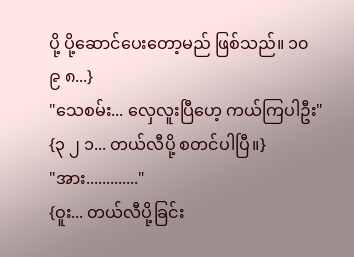ပို့ ပို့ဆောင်ပေးတော့မည် ဖြစ်သည်။ ၁၀ ၉ ၈...}
"သေစမ်း... လှေလူးပြီဟေ့ ကယ်ကြပါဦး"
{၃ ၂ ၁... တယ်လီပို့ စတင်ပါပြီ။}
"အား............."
{ဝူး... တယ်လီပို့ခြင်း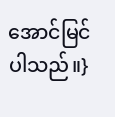အောင်မြင်ပါသည်။}